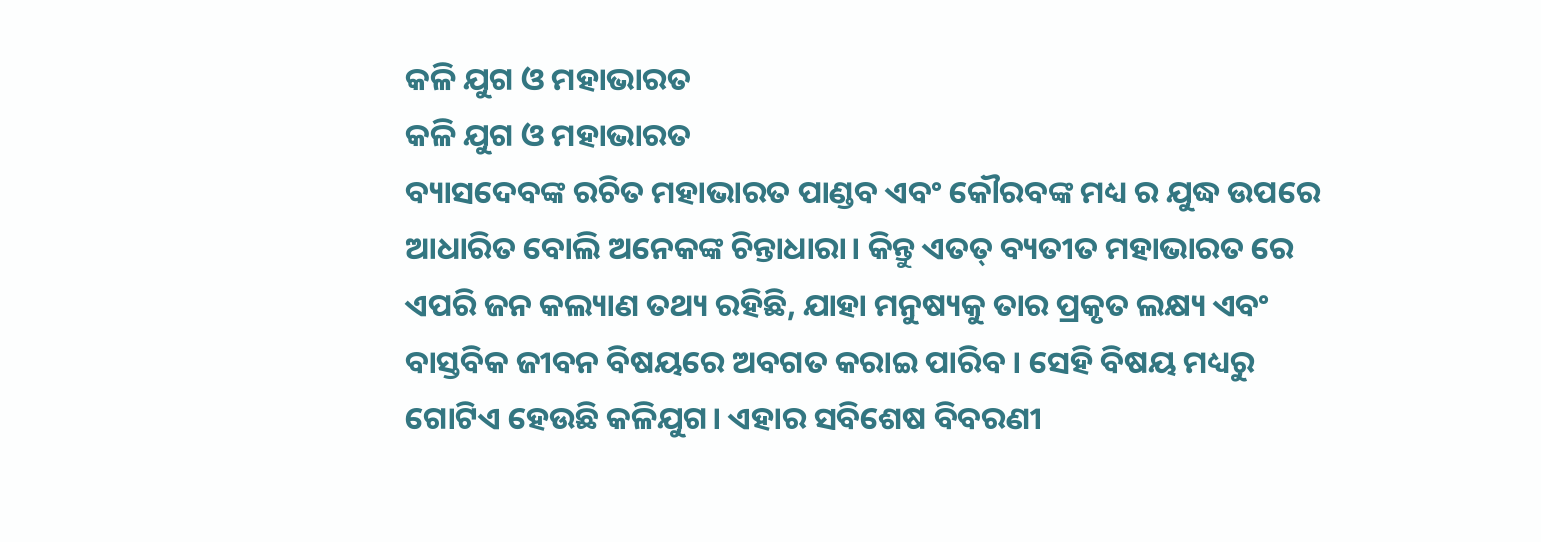କଳି ଯୁଗ ଓ ମହାଭାରତ
କଳି ଯୁଗ ଓ ମହାଭାରତ
ବ୍ୟାସଦେବଙ୍କ ରଚିତ ମହାଭାରତ ପାଣ୍ଡବ ଏବଂ କୌରବଙ୍କ ମଧ୍ୟ ର ଯୁଦ୍ଧ ଉପରେ ଆଧାରିତ ବୋଲି ଅନେକଙ୍କ ଚିନ୍ତାଧାରା। କିନ୍ତୁ ଏତତ୍ ବ୍ୟତୀତ ମହାଭାରତ ରେ ଏପରି ଜନ କଲ୍ୟାଣ ତଥ୍ୟ ରହିଛି, ଯାହା ମନୁଷ୍ୟକୁ ତାର ପ୍ରକୃତ ଲକ୍ଷ୍ୟ ଏବଂ ବାସ୍ତବିକ ଜୀବନ ବିଷୟରେ ଅବଗତ କରାଇ ପାରିବ । ସେହି ବିଷୟ ମଧ୍ୟରୁ ଗୋଟିଏ ହେଉଛି କଳିଯୁଗ। ଏହାର ସବିଶେଷ ବିବରଣୀ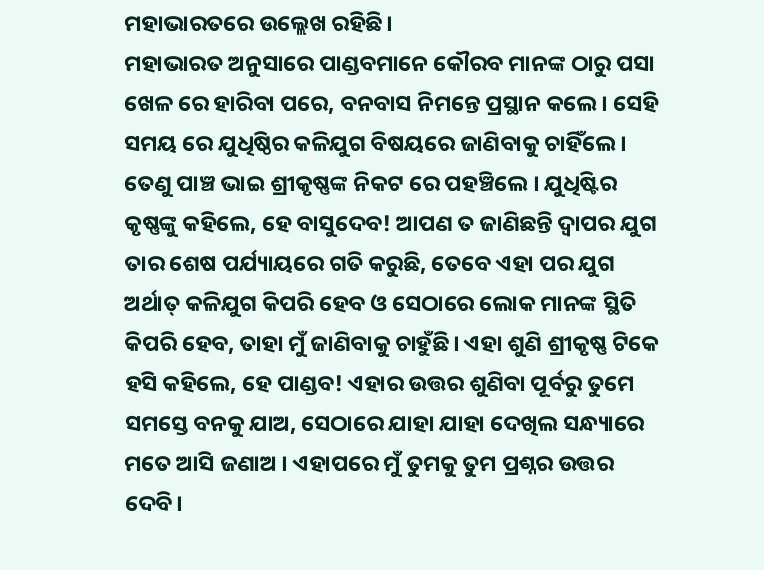ମହାଭାରତରେ ଉଲ୍ଲେଖ ରହିଛି।
ମହାଭାରତ ଅନୁସାରେ ପାଣ୍ଡବମାନେ କୌରବ ମାନଙ୍କ ଠାରୁ ପସା ଖେଳ ରେ ହାରିବା ପରେ, ବନବାସ ନିମନ୍ତେ ପ୍ରସ୍ଥାନ କଲେ। ସେହି ସମୟ ରେ ଯୁଧିଷ୍ଠିର କଳିଯୁଗ ବିଷୟରେ ଜାଣିବାକୁ ଚାହିଁଲେ । ତେଣୁ ପାଞ୍ଚ ଭାଇ ଶ୍ରୀକୃଷ୍ଣଙ୍କ ନିକଟ ରେ ପହଞ୍ଚିଲେ । ଯୁଧିଷ୍ଟିର କୃଷ୍ଣଙ୍କୁ କହିଲେ, ହେ ବାସୁଦେବ! ଆପଣ ତ ଜାଣିଛନ୍ତି ଦ୍ଵାପର ଯୁଗ ତାର ଶେଷ ପର୍ଯ୍ୟାୟରେ ଗତି କରୁଛି, ତେବେ ଏହା ପର ଯୁଗ ଅର୍ଥାତ୍ କଳିଯୁଗ କିପରି ହେବ ଓ ସେଠାରେ ଲୋକ ମାନଙ୍କ ସ୍ଥିତି କିପରି ହେବ, ତାହା ମୁଁ ଜାଣିବାକୁ ଚାହୁଁଛି। ଏହା ଶୁଣି ଶ୍ରୀକୃଷ୍ଣ ଟିକେ ହସି କହିଲେ, ହେ ପାଣ୍ଡବ! ଏହାର ଉତ୍ତର ଶୁଣିବା ପୂର୍ବରୁ ତୁମେ ସମସ୍ତେ ବନକୁ ଯାଅ, ସେଠାରେ ଯାହା ଯାହା ଦେଖିଲ ସନ୍ଧ୍ୟାରେ ମତେ ଆସି ଜଣାଅ । ଏହାପରେ ମୁଁ ତୁମକୁ ତୁମ ପ୍ରଶ୍ନର ଉତ୍ତର ଦେବି।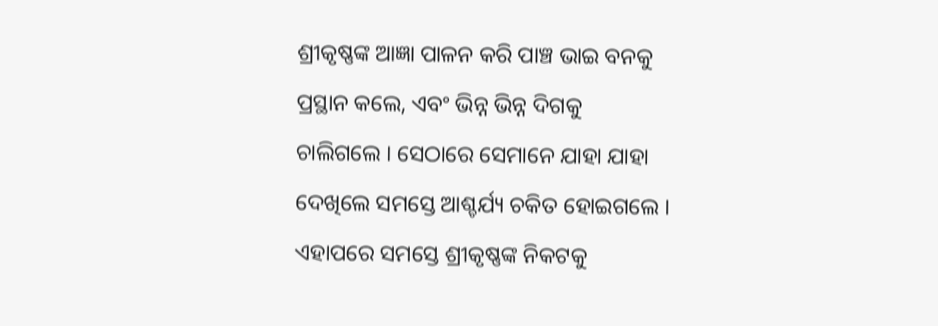ଶ୍ରୀକୃଷ୍ଣଙ୍କ ଆଜ୍ଞା ପାଳନ କରି ପାଞ୍ଚ ଭାଇ ବନକୁ ପ୍ରସ୍ଥାନ କଲେ, ଏବଂ ଭିନ୍ନ ଭିନ୍ନ ଦିଗକୁ ଚାଲିଗଲେ । ସେଠାରେ ସେମାନେ ଯାହା ଯାହା ଦେଖିଲେ ସମସ୍ତେ ଆଶ୍ଚର୍ଯ୍ୟ ଚକିତ ହୋଇଗଲେ । ଏହାପରେ ସମସ୍ତେ ଶ୍ରୀକୃଷ୍ଣଙ୍କ ନିକଟକୁ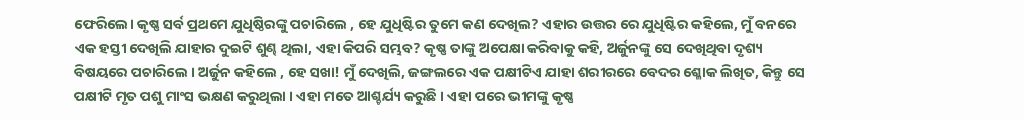ଫେରିଲେ। କୃଷ୍ଣ ସର୍ବ ପ୍ରଥମେ ଯୁଧିଷ୍ଠିରଙ୍କୁ ପଚାରିଲେ , ହେ ଯୁଧିଷ୍ଟିର ତୁମେ କଣ ଦେଖିଲ? ଏହାର ଉତ୍ତର ରେ ଯୁଧିଷ୍ଟିର କହିଲେ, ମୁଁ ବନରେ ଏକ ହସ୍ତୀ ଦେଖିଲି ଯାହାର ଦୁଇଟି ଶୁଣ୍ଢ ଥିଲା, ଏହା କିପରି ସମ୍ଭବ? କୃଷ୍ଣ ତାଙ୍କୁ ଅପେକ୍ଷା କରିବାକୁ କହି, ଅର୍ଜୁନଙ୍କୁ ସେ ଦେଖିଥିବା ଦୃଶ୍ୟ ବିଷୟରେ ପଚାରିଲେ । ଅର୍ଜୁନ କହିଲେ , ହେ ସଖା! ମୁଁ ଦେଖିଲି, ଜଙ୍ଗଲରେ ଏକ ପକ୍ଷୀଟିଏ ଯାହା ଶରୀରରେ ବେଦର ଶ୍ଳୋକ ଲିଖିତ, କିନ୍ତୁ ସେ ପକ୍ଷୀଟି ମୃତ ପଶୁ ମାଂସ ଭକ୍ଷଣ କରୁଥିଲା । ଏହା ମତେ ଆଶ୍ଚର୍ଯ୍ୟ କରୁଛି । ଏହା ପରେ ଭୀମଙ୍କୁ କୃଷ୍ଣ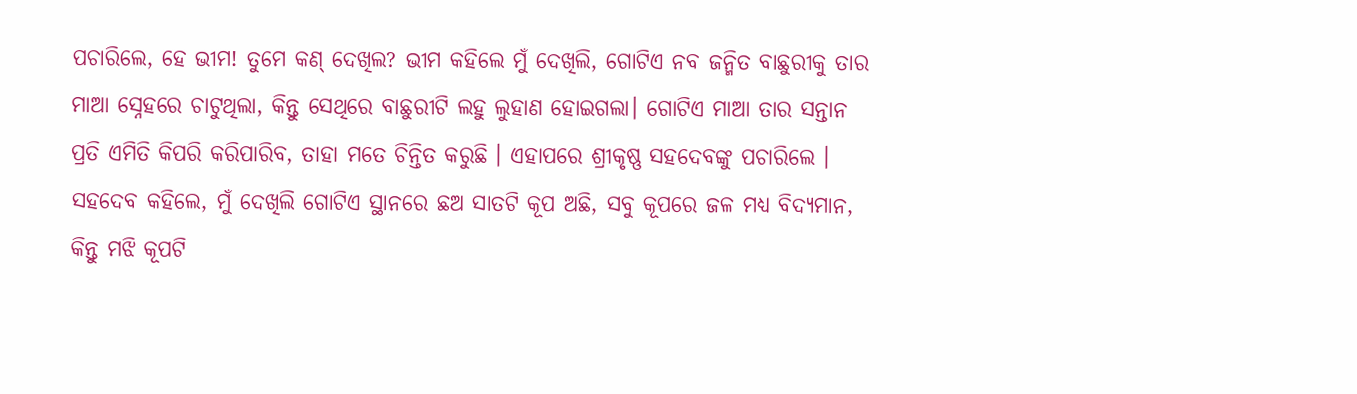ପଚାରିଲେ, ହେ ଭୀମ! ତୁମେ କଣ୍ ଦେଖିଲ? ଭୀମ କହିଲେ ମୁଁ ଦେଖିଲି, ଗୋଟିଏ ନବ ଜନ୍ମିତ ବାଛୁରୀକୁ ତାର ମାଆ ସ୍ନେହରେ ଚାଟୁଥିଲା, କିନ୍ତୁ ସେଥିରେ ବାଛୁରୀଟି ଲହୁ ଲୁହାଣ ହୋଇଗଲା। ଗୋଟିଏ ମାଆ ତାର ସନ୍ତାନ ପ୍ରତି ଏମିତି କିପରି କରିପାରିବ, ତାହା ମତେ ଚିନ୍ତିତ କରୁଛି । ଏହାପରେ ଶ୍ରୀକୃଷ୍ଣ ସହଦେବଙ୍କୁ ପଚାରିଲେ । ସହଦେବ କହିଲେ, ମୁଁ ଦେଖିଲି ଗୋଟିଏ ସ୍ଥାନରେ ଛଅ ସାତଟି କୂପ ଅଛି, ସବୁ କୂପରେ ଜଳ ମଧ୍ୟ ବିଦ୍ୟମାନ, କିନ୍ତୁ ମଝି କୂପଟି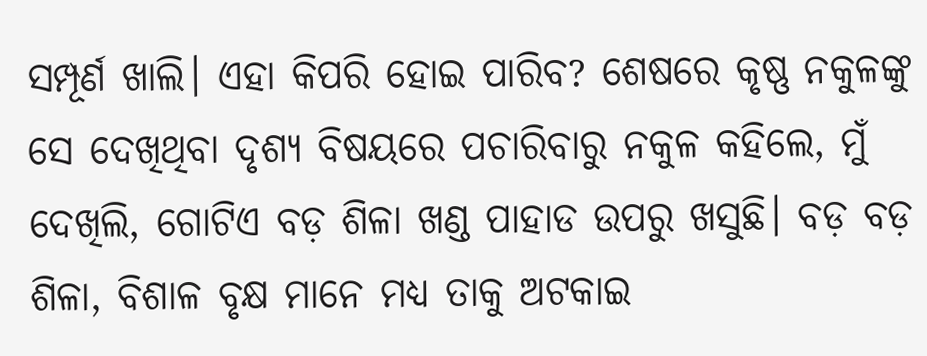ସମ୍ପୂର୍ଣ ଖାଲି। ଏହା କିପରି ହୋଇ ପାରିବ? ଶେଷରେ କୃଷ୍ଣ ନକୁଳଙ୍କୁ ସେ ଦେଖିଥିବା ଦୃଶ୍ୟ ବିଷୟରେ ପଚାରିବାରୁ ନକୁଳ କହିଲେ, ମୁଁ ଦେଖିଲି, ଗୋଟିଏ ବଡ଼ ଶିଳା ଖଣ୍ଡ ପାହାଡ ଉପରୁ ଖସୁଛି। ବଡ଼ ବଡ଼ ଶିଳା, ବିଶାଳ ବୃକ୍ଷ ମାନେ ମଧ୍ୟ ତାକୁ ଅଟକାଇ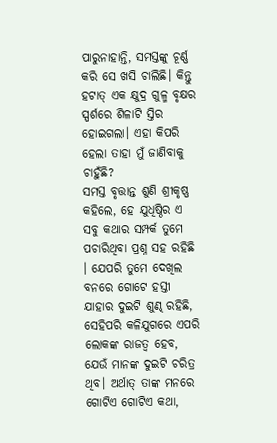ପାରୁନାହାନ୍ତି, ସମସ୍ତଙ୍କୁ ଚୂର୍ଣ୍ଣ କରି ସେ ଖସି ଚାଲିଛି। କିନ୍ତୁ ହଟାତ୍ ଏକ କ୍ଷୁଦ୍ର ଗୁଳ୍ମ ବୃକ୍ଷର ସ୍ପର୍ଶରେ ଶିଳାଟି ସ୍ତିର ହୋଇଗଲା। ଏହା କିପରି ହେଲା ତାହା ମୁଁ ଜାଣିବାକୁ ଚାହୁଁଛି?
ସମସ୍ତ ବୃତ୍ତାନ୍ତ ଶୁଣି ଶ୍ରୀକୃଷ୍ଣ କହିଲେ, ହେ ଯୁଧିଷ୍ଠିର ଏ ସବୁ କଥାର ସମ୍ପର୍କ ତୁମେ ପଚାରିଥିବା ପ୍ରଶ୍ନ ସହ ରହିଛି । ଯେପରି ତୁମେ ଦେଖିଲ ବନରେ ଗୋଟେ ହସ୍ତୀ ଯାହାର ଦୁଇଟି ଶୁଣ୍ଢ ରହିଛି, ସେହିପରି କଳିଯୁଗରେ ଏପରି ଲୋକଙ୍କ ରାଜତ୍ୱ ହେବ, ଯେଉଁ ମାନଙ୍କ ଦୁଇଟି ଚରିତ୍ର ଥିବ। ଅର୍ଥାତ୍ ତାଙ୍କ ମନରେ ଗୋଟିଏ ଗୋଟିଏ କଥା,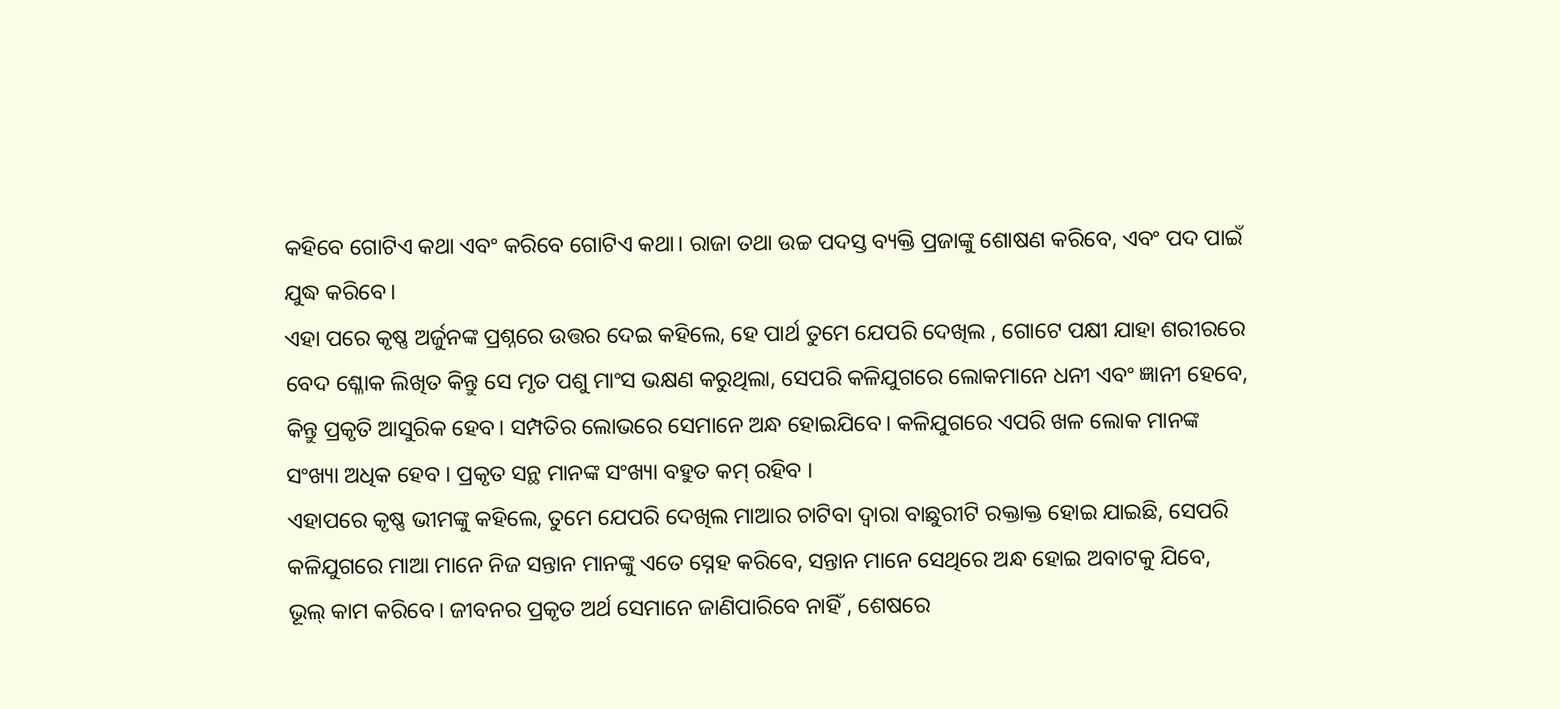କହିବେ ଗୋଟିଏ କଥା ଏବଂ କରିବେ ଗୋଟିଏ କଥା। ରାଜା ତଥା ଉଚ୍ଚ ପଦସ୍ତ ବ୍ୟକ୍ତି ପ୍ରଜାଙ୍କୁ ଶୋଷଣ କରିବେ, ଏବଂ ପଦ ପାଇଁ ଯୁଦ୍ଧ କରିବେ।
ଏହା ପରେ କୃଷ୍ଣ ଅର୍ଜୁନଙ୍କ ପ୍ରଶ୍ନରେ ଉତ୍ତର ଦେଇ କହିଲେ, ହେ ପାର୍ଥ ତୁମେ ଯେପରି ଦେଖିଲ , ଗୋଟେ ପକ୍ଷୀ ଯାହା ଶରୀରରେ ବେଦ ଶ୍ଳୋକ ଲିଖିତ କିନ୍ତୁ ସେ ମୃତ ପଶୁ ମାଂସ ଭକ୍ଷଣ କରୁଥିଲା, ସେପରି କଳିଯୁଗରେ ଲୋକମାନେ ଧନୀ ଏବଂ ଜ୍ଞାନୀ ହେବେ, କିନ୍ତୁ ପ୍ରକୃତି ଆସୁରିକ ହେବ। ସମ୍ପତିର ଲୋଭରେ ସେମାନେ ଅନ୍ଧ ହୋଇଯିବେ। କଳିଯୁଗରେ ଏପରି ଖଳ ଲୋକ ମାନଙ୍କ ସଂଖ୍ୟା ଅଧିକ ହେବ । ପ୍ରକୃତ ସନ୍ଥ ମାନଙ୍କ ସଂଖ୍ୟା ବହୁତ କମ୍ ରହିବ ।
ଏହାପରେ କୃଷ୍ଣ ଭୀମଙ୍କୁ କହିଲେ, ତୁମେ ଯେପରି ଦେଖିଲ ମାଆର ଚାଟିବା ଦ୍ଵାରା ବାଛୁରୀଟି ରକ୍ତାକ୍ତ ହୋଇ ଯାଇଛି, ସେପରି କଳିଯୁଗରେ ମାଆ ମାନେ ନିଜ ସନ୍ତାନ ମାନଙ୍କୁ ଏତେ ସ୍ନେହ କରିବେ, ସନ୍ତାନ ମାନେ ସେଥିରେ ଅନ୍ଧ ହୋଇ ଅବାଟକୁ ଯିବେ, ଭୂଲ୍ କାମ କରିବେ। ଜୀବନର ପ୍ରକୃତ ଅର୍ଥ ସେମାନେ ଜାଣିପାରିବେ ନାହିଁ , ଶେଷରେ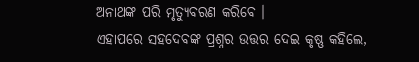ଅନାଥଙ୍କ ପରି ମୃତ୍ୟୁବରଣ କରିବେ ।
ଏହାପରେ ସହଦେବଙ୍କ ପ୍ରଶ୍ନର ଉତ୍ତର ଦେଇ କୃଷ୍ଣ କହିଲେ,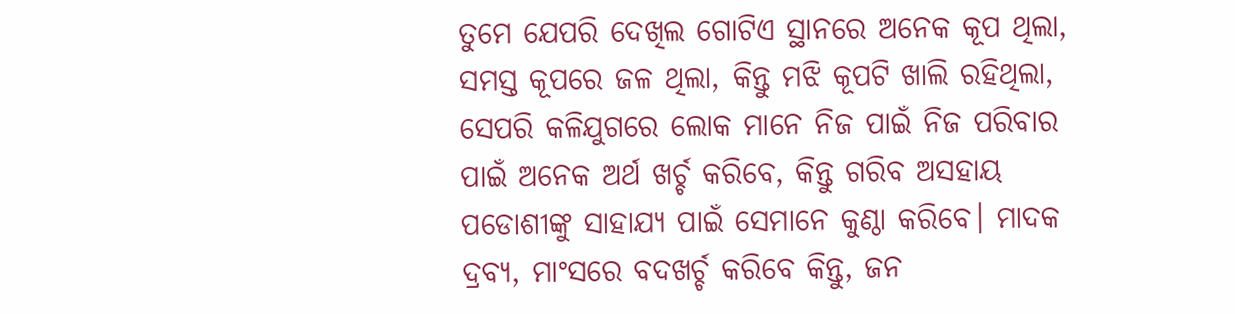ତୁମେ ଯେପରି ଦେଖିଲ ଗୋଟିଏ ସ୍ଥାନରେ ଅନେକ କୂପ ଥିଲା, ସମସ୍ତ କୂପରେ ଜଳ ଥିଲା, କିନ୍ତୁ ମଝି କୂପଟି ଖାଲି ରହିଥିଲା, ସେପରି କଳିଯୁଗରେ ଲୋକ ମାନେ ନିଜ ପାଇଁ ନିଜ ପରିବାର ପାଇଁ ଅନେକ ଅର୍ଥ ଖର୍ଚ୍ଚ କରିବେ, କିନ୍ତୁ ଗରିବ ଅସହାୟ ପଡୋଶୀଙ୍କୁ ସାହାଯ୍ୟ ପାଇଁ ସେମାନେ କୁଣ୍ଠା କରିବେ। ମାଦକ ଦ୍ରବ୍ୟ, ମାଂସରେ ବଦଖର୍ଚ୍ଚ କରିବେ କିନ୍ତୁ, ଜନ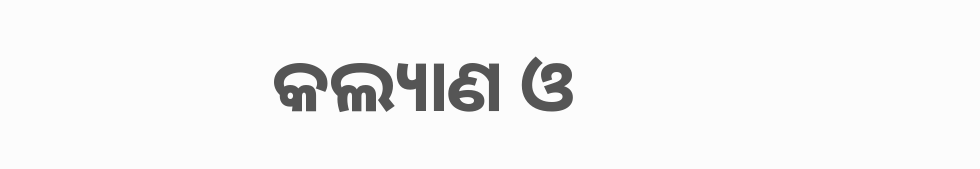କଲ୍ୟାଣ ଓ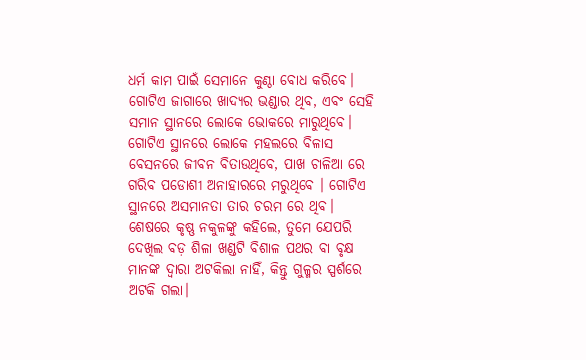ଧର୍ମ କାମ ପାଇଁ ସେମାନେ କୁଣ୍ଠା ବୋଧ କରିବେ। ଗୋଟିଏ ଜାଗାରେ ଖାଦ୍ୟର ଭଣ୍ଡାର ଥିବ, ଏବଂ ସେହି ସମାନ ସ୍ଥାନରେ ଲୋକେ ଭୋକରେ ମାରୁଥିବେ। ଗୋଟିଏ ସ୍ଥାନରେ ଲୋକେ ମହଲରେ ବିଳାସ ବେସନରେ ଜୀବନ ବିତାଉଥିବେ, ପାଖ ଚାଳିଆ ରେ ଗରିବ ପଡୋଶୀ ଅନାହାରରେ ମରୁଥିବେ । ଗୋଟିଏ ସ୍ଥାନରେ ଅସମାନତା ତାର ଚରମ ରେ ଥିବ।
ଶେଷରେ କୃଷ୍ଣ ନକୁଳଙ୍କୁ କହିଲେ, ତୁମେ ଯେପରି ଦେଖିଲ ବଡ଼ ଶିଳା ଖଣ୍ଡଟି ବିଶାଳ ପଥର ବା ବୃକ୍ଷ ମାନଙ୍କ ଦ୍ଵାରା ଅଟକିଲା ନାହିଁ, କିନ୍ତୁ ଗୁଳ୍ମର ସ୍ପର୍ଶରେ ଅଟକି ଗଲା।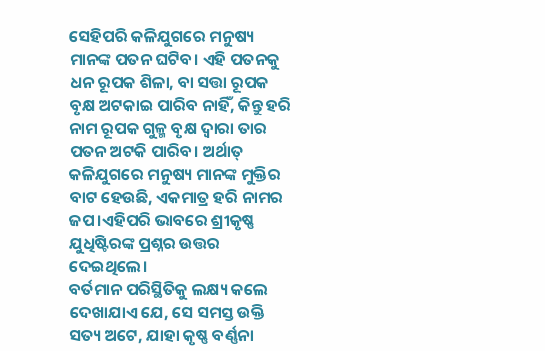ସେହିପରି କଳିଯୁଗରେ ମନୁଷ୍ୟ ମାନଙ୍କ ପତନ ଘଟିବ। ଏହି ପତନକୁ ଧନ ରୂପକ ଶିଳା, ବା ସତ୍ତା ରୂପକ ବୃକ୍ଷ ଅଟକାଇ ପାରିବ ନାହିଁ, କିନ୍ତୁ ହରି ନାମ ରୂପକ ଗୁଳ୍ମ ବୃକ୍ଷ ଦ୍ଵାରା ତାର ପତନ ଅଟକି ପାରିବ। ଅର୍ଥାତ୍ କଳିଯୁଗରେ ମନୁଷ୍ୟ ମାନଙ୍କ ମୁକ୍ତିର ବାଟ ହେଉଛି, ଏକମାତ୍ର ହରି ନାମର ଜପ।ଏହିପରି ଭାବରେ ଶ୍ରୀକୃଷ୍ଣ ଯୁଧିଷ୍ଟିରଙ୍କ ପ୍ରଶ୍ନର ଉତ୍ତର ଦେଇଥିଲେ।
ବର୍ତମାନ ପରିସ୍ଥିତିକୁ ଲକ୍ଷ୍ୟ କଲେ ଦେଖାଯାଏ ଯେ, ସେ ସମସ୍ତ ଉକ୍ତି ସତ୍ୟ ଅଟେ, ଯାହା କୃଷ୍ଣ ବର୍ଣ୍ଣନା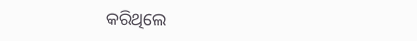କରିଥିଲେ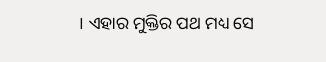। ଏହାର ମୁକ୍ତିର ପଥ ମଧ୍ୟ ସେ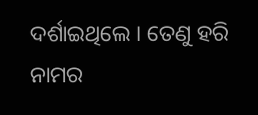ଦର୍ଶାଇଥିଲେ । ତେଣୁ ହରି ନାମର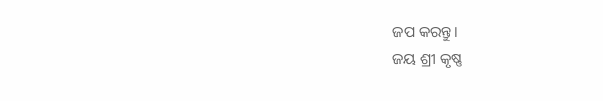ଜପ କରନ୍ତୁ।
ଜୟ ଶ୍ରୀ କୃଷ୍ଣ